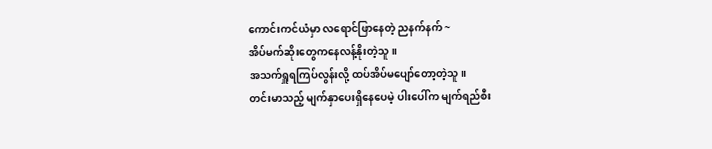ကောင်းကင်ယံမှာ လရောင်ဖြာနေတဲ့ ညနက်နက် ~
အိပ်မက်ဆိုးတွေကနေလန့်နိုးတဲ့သူ။
အသက်ရှူရကြပ်လွန်းလို့ ထပ်အိပ်မပျော်တော့တဲ့သူ။
တင်းမာသည့် မျက်နှာပေးရှိနေပေမဲ့ ပါးပေါ်က မျက်ရည်စီး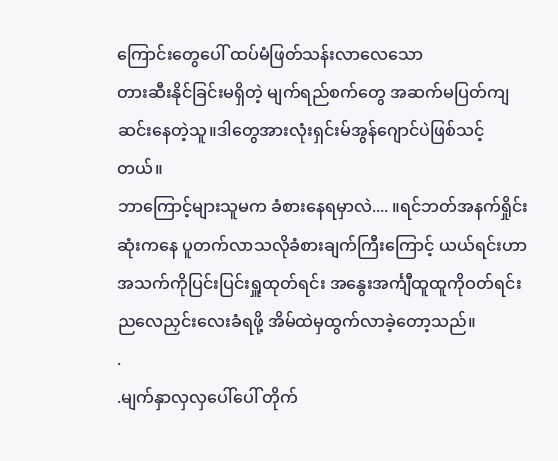ကြောင်းတွေပေါ် ထပ်မံဖြတ်သန်းလာလေသော
တားဆီးနိုင်ခြင်းမရှိတဲ့ မျက်ရည်စက်တွေ အဆက်မပြတ်ကျဆင်းနေတဲ့သူ။ဒါတွေအားလုံးရှင်းမ်အွန်ဂျောင်ပဲဖြစ်သင့်တယ်။
ဘာကြောင့်များသူမက ခံစားနေရမှာလဲ.... ။ရင်ဘတ်အနက်ရှိုင်းဆုံးကနေ ပူတက်လာသလိုခံစားချက်ကြီးကြောင့် ယယ်ရင်းဟာ အသက်ကိုပြင်းပြင်းရှူထုတ်ရင်း အနွေးအင်္ကျီထူထူကိုဝတ်ရင်း ညလေညှင်းလေးခံရဖို့ အိမ်ထဲမှထွက်လာခဲ့တော့သည်။
.
.မျက်နှာလှလှပေါ်ပေါ် တိုက်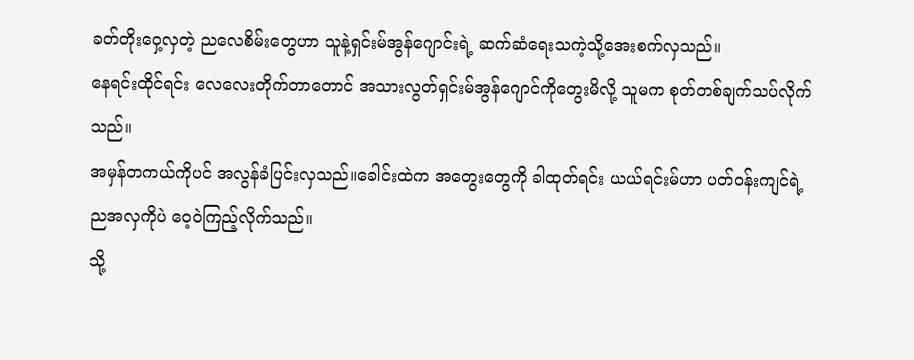ခတ်တိုးဝှေ့လှတဲ့ ညလေစိမ်းတွေဟာ သူနဲ့ရှင်းမ်အွန်ဂျောင်းရဲ့ ဆက်ဆံရေးသကဲ့သို့အေးစက်လှသည်။
နေရင်းထိုင်ရင်း လေလေးတိုက်တာတောင် အသားလွတ်ရှင်းမ်အွန်ဂျောင်ကိုတွေးမိလို့ သူမက စုတ်တစ်ချက်သပ်လိုက်သည်။
အမှန်တကယ်ကိုပင် အလွန်ခံပြင်းလှသည်။ခေါင်းထဲက အတွေးတွေကို ခါထုတ်ရင်း ယယ်ရင်းမ်ဟာ ပတ်ဝန်းကျင်ရဲ့ ညအလှကိုပဲ ဝေ့ဝဲကြည့်လိုက်သည်။
သို့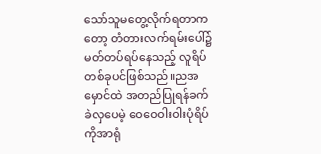သော်သူမတွေ့လိုက်ရတာကတော့ တံတားလက်ရမ်းပေါ်၌ မတ်တပ်ရပ်နေသည့် လူရိပ်တစ်ခုပင်ဖြစ်သည်။ညအမှောင်ထဲ အတည်ပြုရန်ခက်ခဲလှပေမဲ့ ဝေဝေဝါးဝါးပုံရိပ်ကိုအာရုံ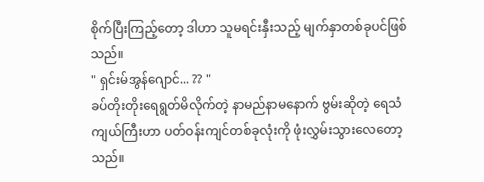စိုက်ပြီးကြည့်တော့ ဒါဟာ သူမရင်းနှီးသည့် မျက်နှာတစ်ခုပင်ဖြစ်သည်။
" ရှင်းမ်အွန်ဂျောင်... ?? "
ခပ်တိုးတိုးရေရွတ်မိလိုက်တဲ့ နာမည်နာမနောက် ဗွမ်းဆိုတဲ့ ရေသံကျယ်ကြီးဟာ ပတ်ဝန်းကျင်တစ်ခုလုံးကို ဖုံးလွှမ်းသွားလေတော့သည်။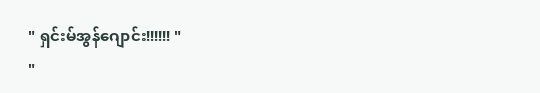" ရှင်းမ်အွန်ဂျောင်း!!!!!! "
"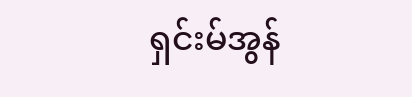ရှင်းမ်အွန်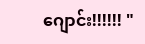ဂျောင်း!!!!!! "